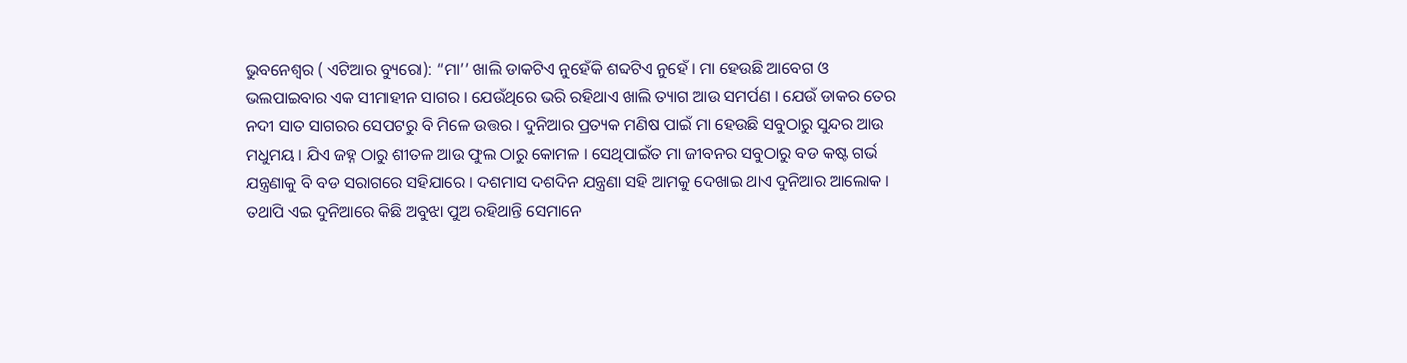ଭୁବନେଶ୍ୱର ( ଏଟିଆର ବ୍ୟୁରୋ): “ମା’’ ଖାଲି ଡାକଟିଏ ନୁହେଁକି ଶବ୍ଦଟିଏ ନୁହେଁ । ମା ହେଉଛି ଆବେଗ ଓ ଭଲପାଇବାର ଏକ ସୀମାହୀନ ସାଗର । ଯେଉଁଥିରେ ଭରି ରହିଥାଏ ଖାଲି ତ୍ୟାଗ ଆଉ ସମର୍ପଣ । ଯେଉଁ ଡାକର ତେର ନଦୀ ସାତ ସାଗରର ସେପଟରୁ ବି ମିଳେ ଉତ୍ତର । ଦୁନିଆର ପ୍ରତ୍ୟକ ମଣିଷ ପାଇଁ ମା ହେଉଛି ସବୁଠାରୁ ସୁନ୍ଦର ଆଉ ମଧୁମୟ । ଯିଏ ଜହ୍ନ ଠାରୁ ଶୀତଳ ଆଉ ଫୁଲ ଠାରୁ କୋମଳ । ସେଥିପାଇଁତ ମା ଜୀବନର ସବୁଠାରୁ ବଡ କଷ୍ଟ ଗର୍ଭ ଯନ୍ତ୍ରଣାକୁ ବି ବଡ ସରାଗରେ ସହିଯାରେ । ଦଶମାସ ଦଶଦିନ ଯନ୍ତ୍ରଣା ସହି ଆମକୁ ଦେଖାଇ ଥାଏ ଦୁନିଆର ଆଲୋକ ।
ତଥାପି ଏଇ ଦୁନିଆରେ କିଛି ଅବୁଝା ପୁଅ ରହିଥାନ୍ତି ସେମାନେ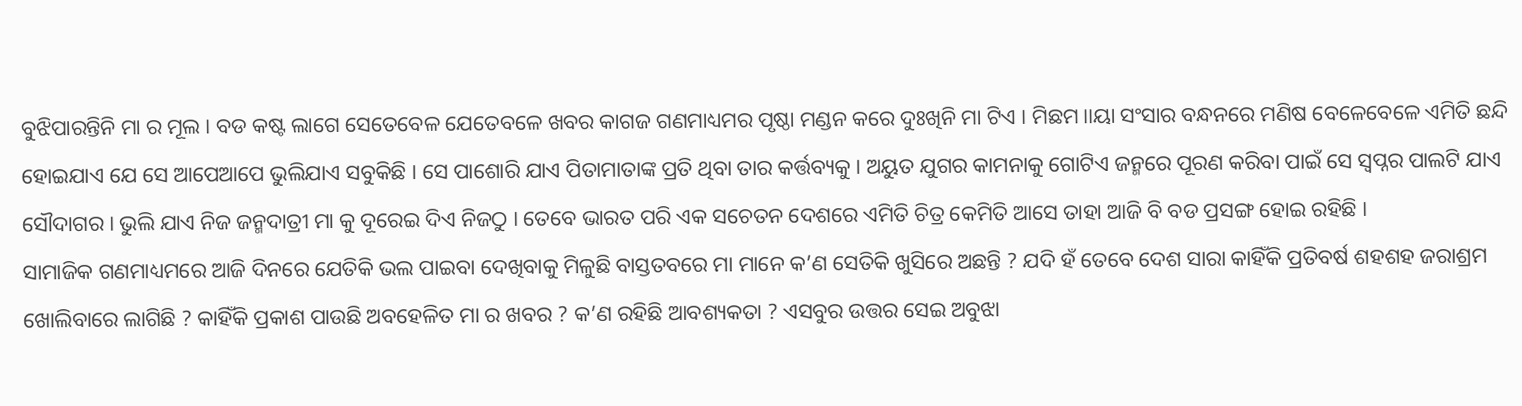ବୁଝିପାରନ୍ତିନି ମା ର ମୂଲ । ବଡ କଷ୍ଟ ଲାଗେ ସେତେବେଳ ଯେତେବଳେ ଖବର କାଗଜ ଗଣମାଧ୍ୟମର ପୃଷ୍ଠା ମଣ୍ଡନ କରେ ଦୁଃଖିନି ମା ଟିଏ । ମିଛମ।।ୟା ସଂସାର ବନ୍ଧନରେ ମଣିଷ ବେଳେବେଳେ ଏମିତି ଛନ୍ଦି ହୋଇଯାଏ ଯେ ସେ ଆପେଆପେ ଭୁଲିଯାଏ ସବୁକିଛି । ସେ ପାଶୋରି ଯାଏ ପିତାମାତାଙ୍କ ପ୍ରତି ଥିବା ତାର କର୍ତ୍ତବ୍ୟକୁ । ଅୟୁତ ଯୁଗର କାମନାକୁ ଗୋଟିଏ ଜନ୍ମରେ ପୂରଣ କରିବା ପାଇଁ ସେ ସ୍ୱପ୍ନର ପାଲଟି ଯାଏ ସୌଦାଗର । ଭୁଲି ଯାଏ ନିଜ ଜନ୍ମଦାତ୍ରୀ ମା କୁ ଦୂରେଇ ଦିଏ ନିଜଠୁ । ତେବେ ଭାରତ ପରି ଏକ ସଚେତନ ଦେଶରେ ଏମିତି ଚିତ୍ର କେମିତି ଆସେ ତାହା ଆଜି ବି ବଡ ପ୍ରସଙ୍ଗ ହୋଇ ରହିଛି ।
ସାମାଜିକ ଗଣମାଧ୍ୟମରେ ଆଜି ଦିନରେ ଯେତିକି ଭଲ ପାଇବା ଦେଖିବାକୁ ମିଳୁଛି ବାସ୍ତତବରେ ମା ମାନେ କ’ଣ ସେତିକି ଖୁସିରେ ଅଛନ୍ତି ? ଯଦି ହଁ ତେବେ ଦେଶ ସାରା କାହିଁକି ପ୍ରତିବର୍ଷ ଶହଶହ ଜରାଶ୍ରମ ଖୋଲିବାରେ ଲାଗିଛି ? କାହିଁକି ପ୍ରକାଶ ପାଉଛି ଅବହେଳିତ ମା ର ଖବର ? କ’ଣ ରହିଛି ଆବଶ୍ୟକତା ? ଏସବୁର ଉତ୍ତର ସେଇ ଅବୁଝା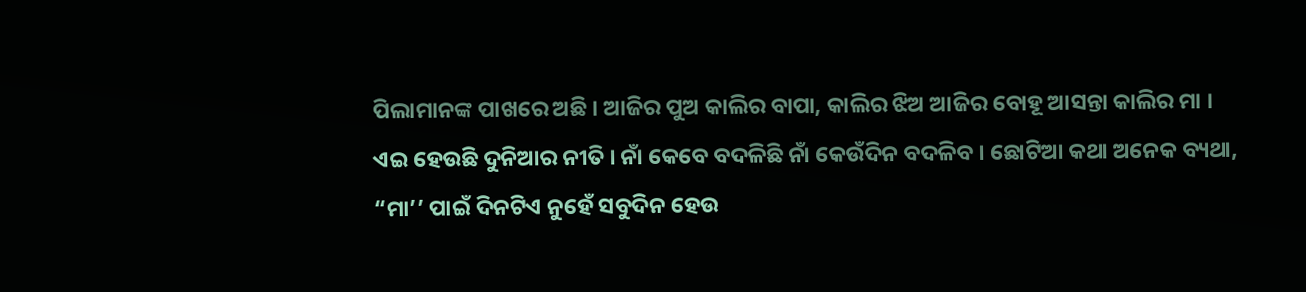ପିଲାମାନଙ୍କ ପାଖରେ ଅଛି । ଆଜିର ପୁଅ କାଲିର ବାପା, କାଲିର ଝିଅ ଆଜିର ବୋହୂ ଆସନ୍ତା କାଲିର ମା । ଏଇ ହେଉଛି ଦୁନିଆର ନୀତି । ନାଁ କେବେ ବଦଳିଛି ନାଁ କେଉଁଦିନ ବଦଳିବ । ଛୋଟିଆ କଥା ଅନେକ ବ୍ୟଥା, “ମା’’ ପାଇଁ ଦିନଟିଏ ନୁହେଁ ସବୁଦିନ ହେଉ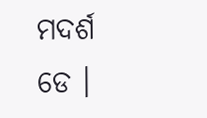ମଦର୍ଶ ଡେ ।